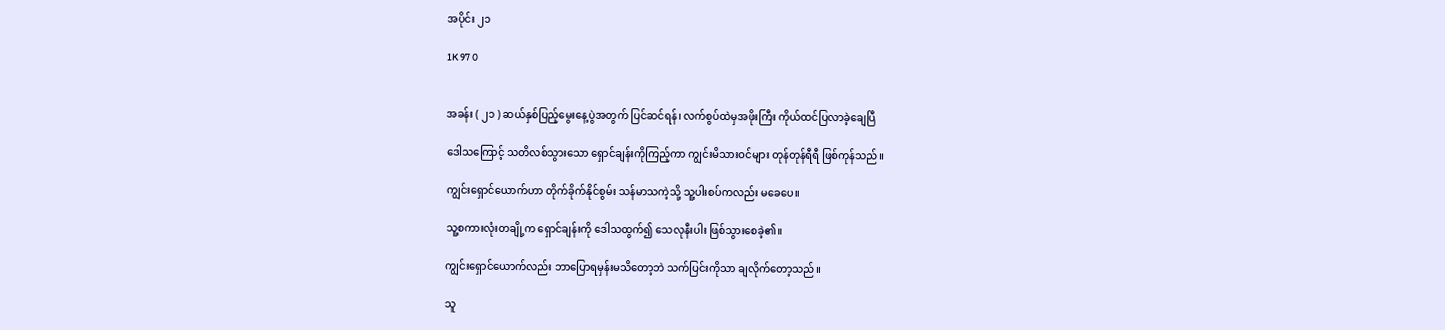အပိုင်း ၂၁

1K 97 0


အခန်း ( ၂၁ ) ဆယ်နှစ်ပြည့်မွေးနေ့ပွဲအတွက် ပြင်ဆင်ရန်၊ လက်စွပ်ထဲမှအဖိုးကြီး ကိုယ်ထင်ပြလာခဲ့ချေပြီ

ဒေါသကြောင့် သတိလစ်သွားသော ရှောင်ချန်းကိုကြည့်ကာ ကျွင်းမိသားဝင်များ တုန်တုန်ရီရီ ဖြစ်ကုန်သည်။

ကျွင်းရှောင်ယောက်ဟာ တိုက်ခိုက်နိုင်စွမ်း သန်မာသကဲ့သို့ သူ့ပါးစပ်ကလည်း မခေပေ။

သူ့စကားလုံးတချို့က ရှောင်ချန်းကို ဒေါသထွက်၍ သေလုနီးပါး ဖြစ်သွားစေခဲ့၏။

ကျွင်းရှောင်ယောက်လည်း ဘာပြောရမှန်းမသိတော့ဘဲ သက်ပြင်းကိုသာ ချလိုက်တော့သည်။

သူ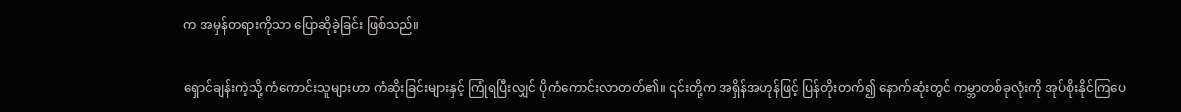က အမှန်တရားကိုသာ ပြောဆိုခဲ့ခြင်း ဖြစ်သည်။

ရှောင်ချန်းကဲ့သို့ ကံကောင်းသူများဟာ ကံဆိုးခြင်းများနှင့် ကြုံရပြီးလျှင် ပိုကံကောင်းလာတတ်၏။ ၎င်းတို့က အရှိန်အဟုန်ဖြင့် ပြန်တိုးတက်၍ နောက်ဆုံးတွင် ကမ္ဘာတစ်ခုလုံးကို အုပ်စိုးနိုင်ကြပေ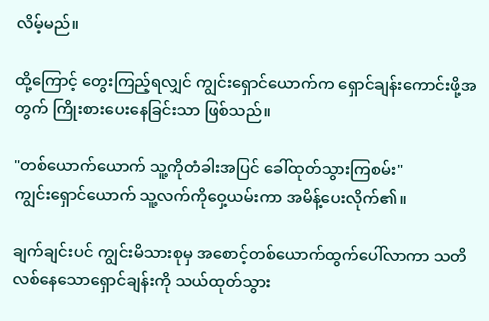လိမ့်မည်။

ထို့ကြောင့် တွေးကြည့်ရလျှင် ကျွင်းရှောင်ယောက်က ရှောင်ချန်းကောင်းဖို့အတွက် ကြိုးစားပေးနေခြင်းသာ ဖြစ်သည်။

"တစ်ယောက်ယောက် သူ့ကိုတံခါးအပြင်‌ ခေါ်ထုတ်သွားကြစမ်း"
ကျွင်းရှောင်ယောက် သူ့လက်ကိုဝှေ့ယမ်းကာ အမိန့်ပေးလိုက်၏။

ချက်ချင်းပင် ကျွင်းမိသားစုမှ အစောင့်တစ်ယောက်ထွက်ပေါ်လာကာ သတိလစ်နေသောရှောင်ချန်းကို‌ သယ်ထုတ်သွား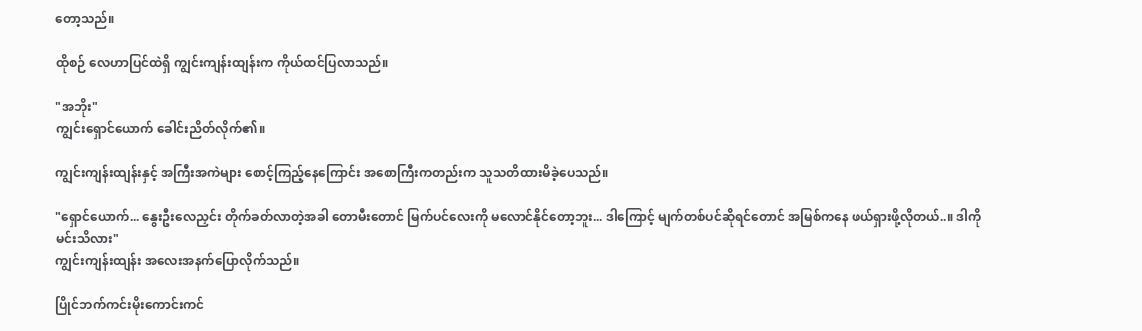တော့သည်။

ထိုစဉ် လေဟာပြင်ထဲရှိ ကျွင်းကျန်းထျန်းက ကိုယ်ထင်ပြလာသည်။

"အဘိုး"
ကျွင်းရှောင်ယောက် ခေါင်းညိတ်လိုက်၏။

ကျွင်းကျန်းထျန်းနှင့် အကြီးအကဲများ စောင့်ကြည့်နေကြောင်း အစောကြီးကတည်းက သူသတိထားမိခဲ့ပေသည်။

"ရှောင်ယောက်... နွေးဦးလေညှင်း တိုက်ခတ်လာတဲ့အခါ တောမီးတောင် မြက်ပင်လေးကို မလောင်နိုင်တော့ဘူး... ဒါကြောင့် မျက်တစ်ပင်ဆိုရင်တောင် အမြစ်ကနေ ဖယ်ရှားဖို့လိုတယ်..။ ဒါကို မင်းသိလား"
ကျွင်းကျန်းထျန်း အလေးအနက်ပြောလိုက်သည်။

ပြိုင်ဘက်ကင်းမိုးကောင်းကင်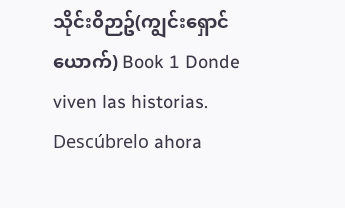သိုင်း၀ိဉာဥ်(ကျွင်းရှောင်ယောက်) Book 1 Donde viven las historias. Descúbrelo ahora